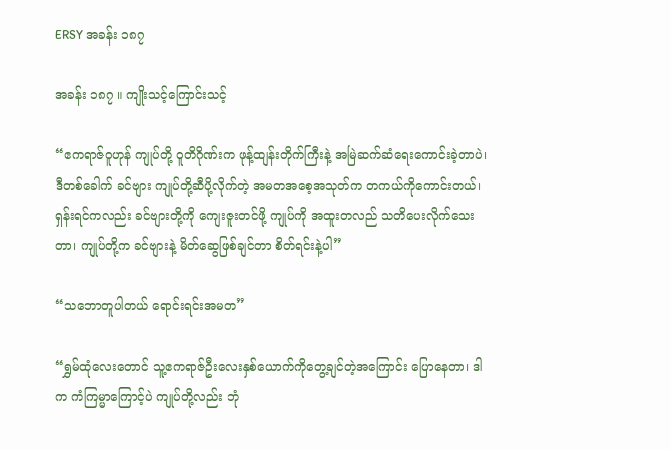ERSY အခန်း ၁၈၇

အခန်း ၁၈၇ ။ ကျိုးသင့်ကြောင်းသင့်

“ဧကရာဇ်ဝူဟုန် ကျုပ်တို့ ဝူတိဂိုဏ်းက ဖုန့်ထျန်းတိုက်ကြီးနဲ့ အမြဲဆက်ဆံရေးကောင်းခဲ့တာပဲ၊ ဒီတစ်ခေါက် ခင်ဗျား ကျုပ်တို့ဆီပို့လိုက်တဲ့ အမတအစေ့အသုတ်က တကယ်ကိုကောင်းတယ်၊ ရှန်းရင်ကလည်း ခင်ဗျားတို့ကို ကျေးဇူးတင်ဖို့ ကျုပ်ကို အထူးတလည် သတိပေးလိုက်သေးတာ၊ ကျုပ်တို့က ခင်ဗျားနဲ့ မိတ်ဆွေဖြစ်ချင်တာ စိတ်ရင်းနဲ့ပါ”

“သဘောတူပါတယ် ရောင်းရင်းအမတ”

“ရွှမ်ထုံလေးတောင် သူ့ဧကရာဇ်ဦးလေးနှစ်ယောက်ကိုတွေ့ချင်တဲ့အကြောင်း ပြောနေတာ၊ ဒါက ကံကြမ္မာကြောင့်ပဲ ကျုပ်တို့လည်း ဘုံ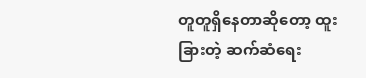တူတူရှိနေတာဆိုတော့ ထူးခြားတဲ့ ဆက်ဆံရေး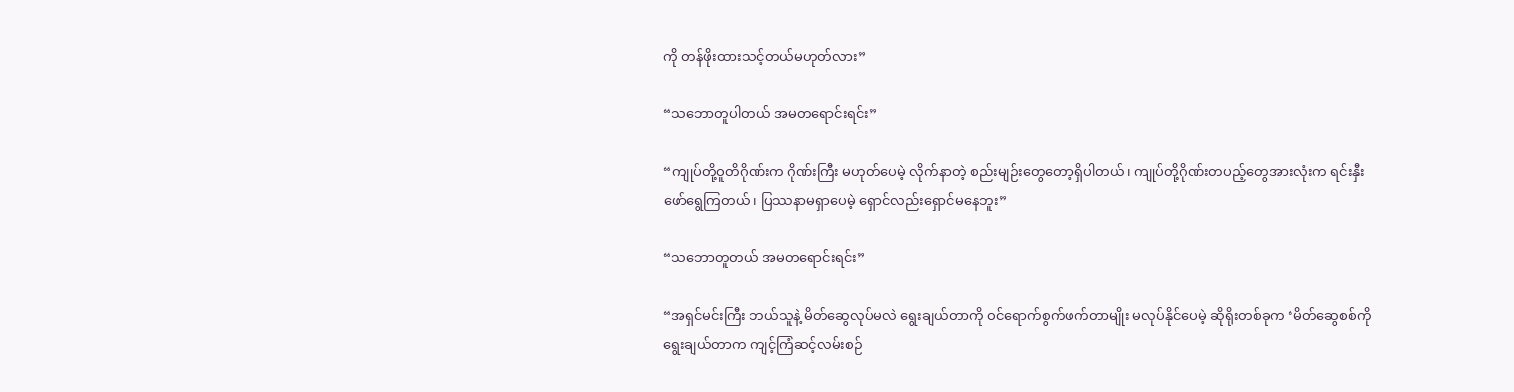ကို တန်ဖိုးထားသင့်တယ်မဟုတ်လား”

“သဘောတူပါတယ် အမတရောင်းရင်း”

“ကျုပ်တို့ဝူတိဂိုဏ်းက ဂိုဏ်းကြီး မဟုတ်ပေမဲ့ လိုက်နာတဲ့ စည်းမျဉ်းတွေတော့ရှိပါတယ်၊ ကျုပ်တို့ဂိုဏ်းတပည့်တွေအားလုံးက ရင်းနှီးဖော်ရွေကြတယ်၊ ပြဿနာမရှာပေမဲ့ ရှောင်လည်းရှောင်မနေဘူး”

“သဘောတူတယ် အမတရောင်းရင်း”

“အရှင်မင်းကြီး ဘယ်သူနဲ့ မိတ်ဆွေလုပ်မလဲ ရွေးချယ်တာကို ဝင်ရောက်စွက်ဖက်တာမျိုး မလုပ်နိုင်ပေမဲ့ ဆိုရိုးတစ်ခုက ‘မိတ်ဆွေစစ်ကို ရွေးချယ်တာက ကျင့်ကြံဆင့်လမ်းစဉ်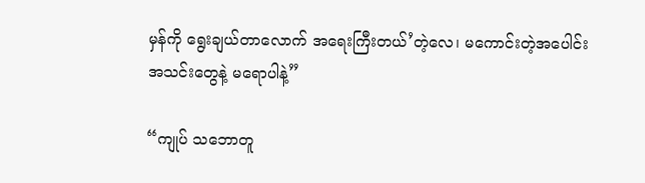မှန်ကို ရွေးချယ်တာလောက် အရေးကြီးတယ်’တဲ့လေ၊ မကောင်းတဲ့အပေါင်းအသင်းတွေနဲ့ မရောပါနဲ့”

“ကျုပ် သဘောတူ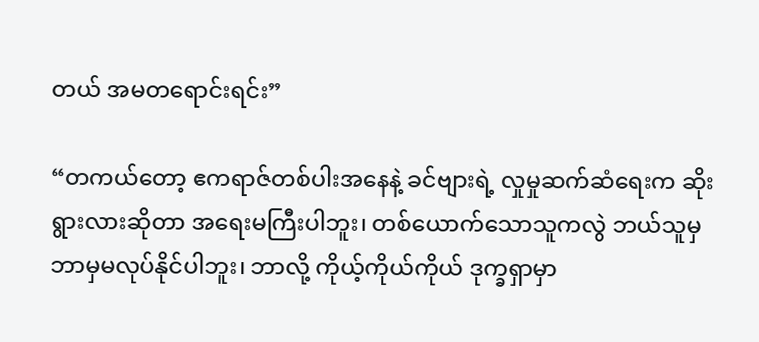တယ် အမတရောင်းရင်း”

“တကယ်တော့ ဧကရာဇ်တစ်ပါးအနေနဲ့ ခင်ဗျားရဲ့ လှုမှုဆက်ဆံရေးက ဆိုးရွားလားဆိုတာ အရေးမကြီးပါဘူး၊ တစ်ယောက်သောသူကလွဲ ဘယ်သူမှ ဘာမှမလုပ်နိုင်ပါဘူး၊ ဘာလို့ ကိုယ့်ကိုယ်ကိုယ် ဒုက္ခရှာမှာ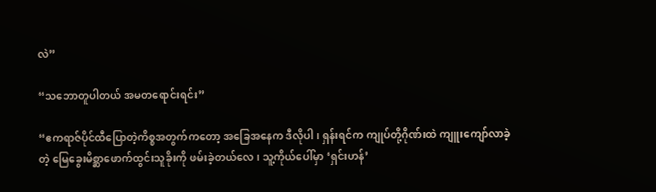လဲ”

“သဘောတူပါတယ် အမတရောင်းရင်း”

“ဧကရာဇ်ပိုင်ထီပြောတဲ့ကိစ္စအတွက်ကတော့ အခြေအနေက ဒီလိုပါ၊ ရှန်းရင်က ကျုပ်တို့ဂိုဏ်းထဲ ကျူးကျော်လာခဲ့တဲ့ မြေခွေးမိစ္ဆာဖောက်ထွင်းသူခိုးကို ဖမ်းခဲ့တယ်လေ၊ သူ့ကိုယ်ပေါ်မှာ ‘ရှင်းဟန်’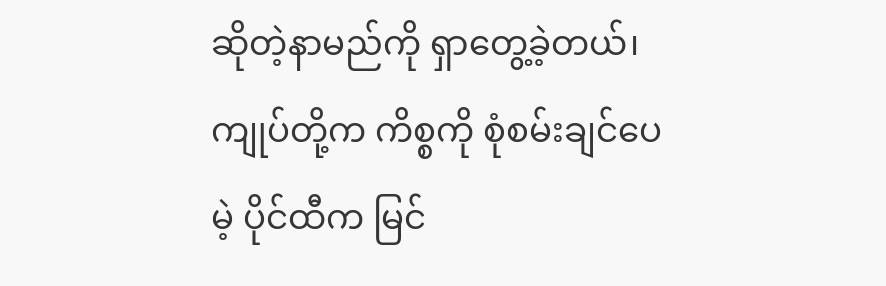ဆိုတဲ့နာမည်ကို ရှာတွေ့ခဲ့တယ်၊ ကျုပ်တို့က ကိစ္စကို စုံစမ်းချင်ပေမဲ့ ပိုင်ထီက မြင်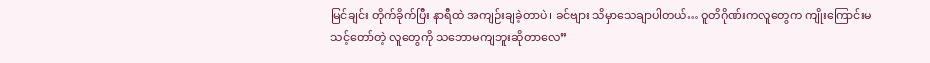မြင်ချင်း တိုက်ခိုက်ပြီး နာရီထဲ အကျဉ်းချခဲ့တာပဲ၊ ခင်ဗျား သိမှာသေချာပါတယ်… ဝူတိဂိုဏ်းကလူတွေက ကျိုးကြောင်းမသင့်တော်တဲ့ လူတွေကို သဘောမကျဘူးဆိုတာလေ”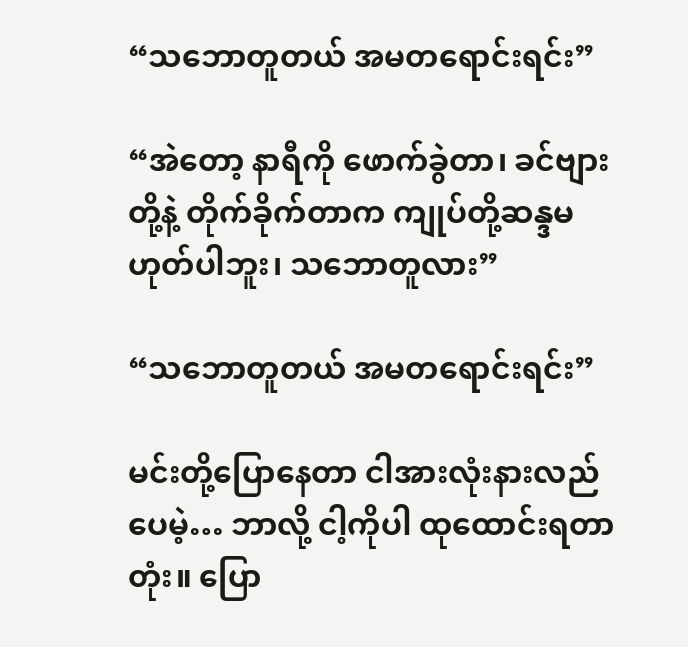“သဘောတူတယ် အမတရောင်းရင်း”

“အဲတော့ နာရီကို ဖောက်ခွဲတာ၊ ခင်ဗျားတို့နဲ့ တိုက်ခိုက်တာက ကျုပ်တို့ဆန္ဒမဟုတ်ပါဘူး၊ သဘောတူလား”

“သဘောတူတယ် အမတရောင်းရင်း”

မင်းတို့ပြောနေတာ ငါအားလုံးနားလည်ပေမဲ့… ဘာလို့ ငါ့ကိုပါ ထုထောင်းရတာတုံး။ ပြော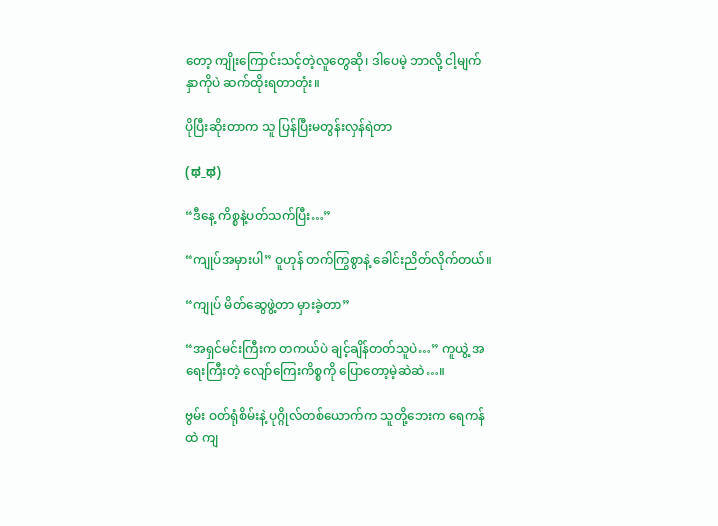တော့ ကျိုးကြောင်းသင့်တဲ့လူတွေဆို၊ ဒါပေမဲ့ ဘာလို့ ငါ့မျက်နှာကိုပဲ ဆက်ထိုးရတာတုံး။

ပိုပြီးဆိုးတာက သူ ပြန်ပြီးမတွန်းလှန်ရဲတာ

(ಥ_ಥ)

“ဒီနေ့ ကိစ္စနဲ့ပတ်သက်ပြီး…”

“ကျုပ်အမှားပါ” ဝူဟုန် တက်ကြွစွာနဲ့ ခေါင်းညိတ်လိုက်တယ်။

“ကျုပ် မိတ်ဆွေဖွဲ့တာ မှားခဲ့တာ”

“အရှင်မင်းကြီးက တကယ်ပဲ ချင့်ချိန်တတ်သူပဲ…” ကူယွဲ့ အရေးကြီးတဲ့ လျော်ကြေးကိစ္စကို ပြောတော့မဲ့ဆဲဆဲ…။

ဗွမ်း ဝတ်ရုံစိမ်းနဲ့ ပုဂ္ဂိုလ်တစ်ယောက်က သူတို့ဘေးက ရေကန်ထဲ ကျ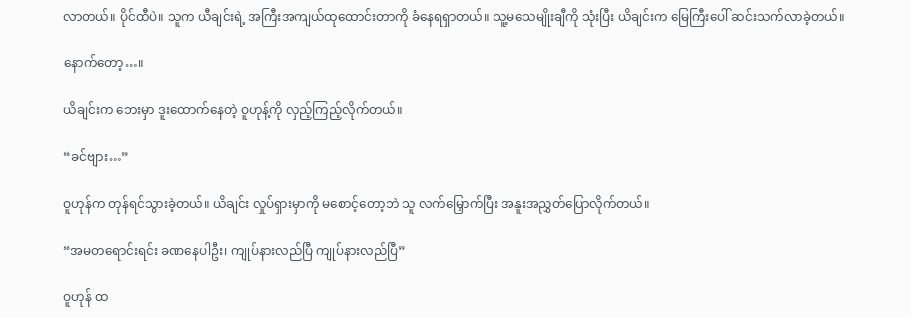လာတယ်။ ပိုင်ထီပဲ။ သူက ယီချင်းရဲ့ ‌အကြီးအကျယ်ထုထောင်းတာကို ခံနေရရှာတယ်။ သူ့မသေမျိုးချီကို သုံးပြီး ယိချင်းက မြေကြီးပေါ် ဆင်းသက်လာခဲ့တယ်။

နောက်တော့…။

ယိချင်းက ဘေးမှာ ဒူးထောက်နေတဲ့ ဝူဟုန့်ကို လှည့်ကြည့်လိုက်တယ်။

“ခင်ဗျား…”

ဝူဟုန်က တုန်ရင်သွားခဲ့တယ်။ ယိချင်း လှုပ်ရှားမှာကို မစောင့်တော့ဘဲ သူ လက်မြှောက်ပြီး အနူးအညွှတ်ပြောလိုက်တယ်။

“အမတရောင်းရင်း ခဏနေပါဦး၊ ကျုပ်နားလည်ပြီ ကျုပ်နားလည်ပြီ”

ဝူဟုန် ထ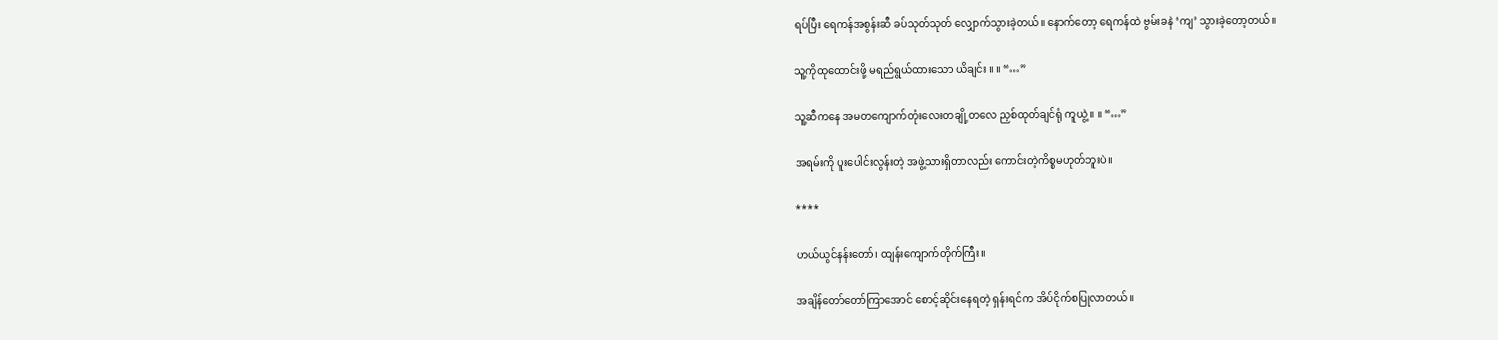ရပ်ပြီး ရေကန်အစွန်းဆီ ခပ်သုတ်သုတ် လျှောက်သွားခဲ့တယ်။ နောက်တော့ ရေကန်ထဲ ဗွမ်းခနဲ ‘ကျ’ သွားခဲ့တော့တယ်။

သူ့ကိုထုထောင်းဖို့ မရည်ရွယ်ထားသော ယိချင်း ။ ။ “…”

သူ့ဆီကနေ အမတကျောက်တုံးလေးတချို့တလေ ညှစ်ထုတ်ချင်ရုံ ကူယွဲ့ ။ ။ “…”

အရမ်းကို ပူးပေါင်းလွန်းတဲ့ အဖွဲ့သားရှိတာလည်း ကောင်းတဲ့ကိစ္စမဟုတ်ဘူးပဲ။

****

ဟယ်ယွင်နန်းတော်၊ ထျန်းကျောက်တိုက်ကြီး။

အချိန်တော်တော်ကြာအောင် စောင့်ဆိုင်းနေရတဲ့ ရှန်းရင်က အိပ်ငိုက်စပြုလာတယ်။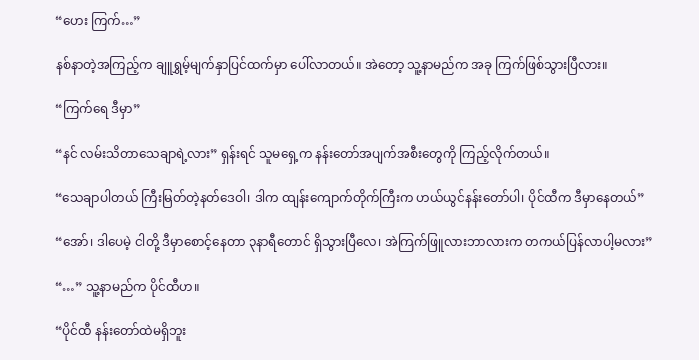“ဟေး ကြက်…”

နစ်နာတဲ့အကြည့်က ချူရွှမ့်မျက်နှာပြင်ထက်မှာ ပေါ်လာတယ်။ အဲတော့ သူ့နာမည်က အခု ကြက်ဖြစ်သွားပြီလား။

“ကြက်ရေ ဒီမှာ”

“နင် လမ်းသိတာသေချာရဲ့လား” ရှန်းရင် သူမရှေ့က နန်းတော်အပျက်အစီးတွေကို ကြည့်လိုက်တယ်။

“သေချာပါတယ် ကြီးမြတ်တဲ့နတ်ဒေဝါ၊ ဒါက ထျန်းကျောက်တိုက်ကြီးက ဟယ်ယွင်နန်းတော်ပါ၊ ပိုင်ထီက ဒီမှာနေတယ်”

“အော်၊ ဒါပေမဲ့ ငါတို့ ဒီမှာစောင့်နေတာ ၃နာရီတောင် ရှိသွားပြီလေ၊ အဲကြက်ဖြူလားဘာလားက တကယ်ပြန်လာပါ့မလား”

“…” သူ့နာမည်က ပိုင်ထီဟ။

“ပိုင်ထီ နန်းတော်ထဲမရှိဘူး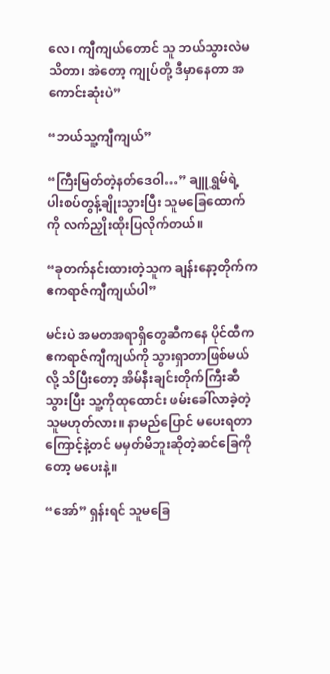လေ၊ ကျီကျယ်တောင် သူ ဘယ်သွားလဲမသိတာ၊ အဲတော့ ကျုပ်တို့ ဒီမှာနေတာ အကောင်းဆုံးပဲ”

“ဘယ်သူ့ကျီကျယ်”

“ကြီးမြတ်တဲ့နတ်ဒေဝါ…” ချူရွှမ်ရဲ့ ပါးစပ်တွန့်ချိုးသွားပြီး သူမခြေထောက်ကို လက်ညှိုးထိုးပြလိုက်တယ်။

“ခုတက်နင်းထားတဲ့သူက ချန်းနော့တိုက်က ဧကရာဇ်ကျီကျယ်ပါ”

မင်းပဲ အမတအရာရှိတွေဆီကနေ ပိုင်ထီက ဧကရာဇ်ကျီကျယ်ကို သွားရှာတာဖြစ်မယ်လို့ သိပြီးတော့ အိမ်နီးချင်းတိုက်ကြီးဆီ သွားပြီး သူ့ကိုထုထောင်း ဖမ်းခေါ်လာခဲ့တဲ့သူမဟုတ်လား။ နာမည်ပြောင် မပေးရတာကြောင့်နဲ့တင် မမှတ်မိဘူးဆိုတဲ့ဆင်ခြေကိုတော့ မပေးနဲ့။

“အော်” ရှန်းရင် သူမခြေ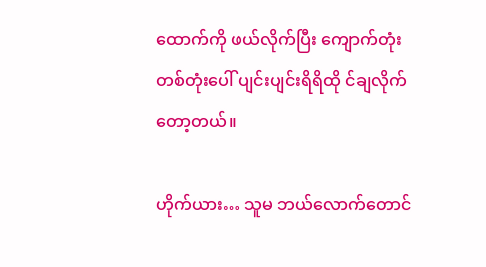ထောက်ကို ဖယ်လိုက်ပြီး ကျောက်တုံးတစ်တုံးပေါ် ပျင်းပျင်းရိရိထို င်ချလိုက်တော့တယ်။

ဟိုက်ယား… သူမ ဘယ်လောက်တောင်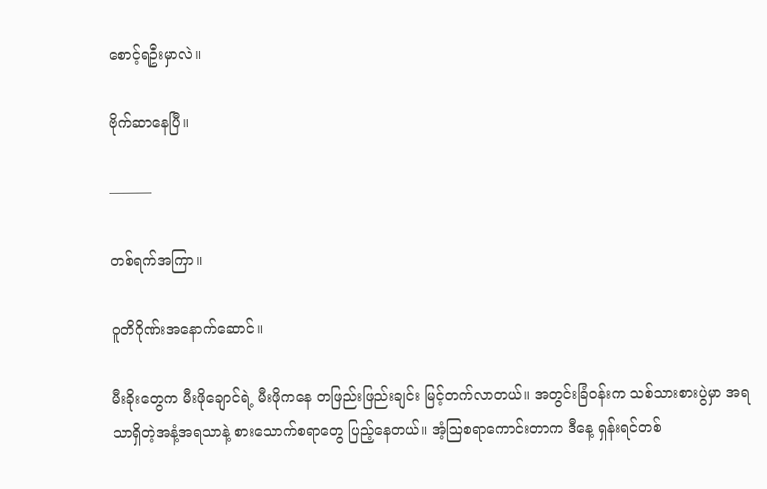စောင့်ရဦးမှာလဲ။

ဗိုက်ဆာနေပြီ။

———

တစ်ရက်အကြာ။

ဝူတိဂိုဏ်းအနောက်ဆောင်။

မီးခိုးတွေက မီးဖိုချောင်ရဲ့ မီးဖိုကနေ တဖြည်းဖြည်းချင်း မြင့်တက်လာတယ်။ အတွင်းခြံဝန်းက သစ်သားစားပွဲမှာ အရသာရှိတဲ့အနံ့အရသာနဲ့ စားသောက်စရာတွေ ပြည့်နေတယ်။ အံ့ဩစရာကောင်းတာက ဒီနေ့ ရှန်းရင်တစ်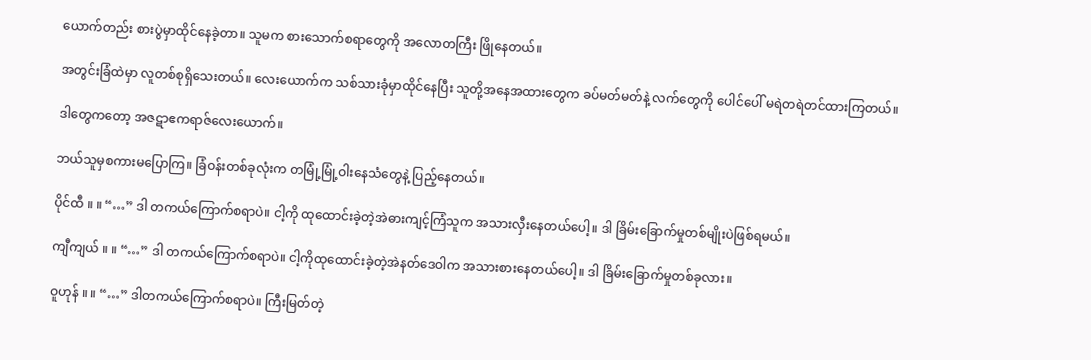ယောက်တည်း စားပွဲမှာထိုင်နေခဲ့တာ။ သူမက စားသောက်စရာတွေကို အလောတကြီး ဖြိုနေတယ်။

အတွင်းခြံထဲမှာ လူတစ်စုရှိသေးတယ်။ လေးယောက်က သစ်သားခုံမှာထိုင်နေပြီး သူတို့အနေအထားတွေက ခပ်မတ်မတ်နဲ့ လက်တွေကို ပေါင်ပေါ် မရဲတရဲတင်ထားကြတယ်။

ဒါတွေကတော့ အဇဋာဧကရာဇ်လေးယောက်။

ဘယ်သူမှစကားမပြောကြ။ ခြံဝန်းတစ်ခုလုံးက တမြုံ့မြုံ့ဝါးနေသံတွေနဲ့ ပြည့်နေတယ်။

ပိုင်ထီ ။ ။ “…” ဒါ တကယ်ကြောက်စရာပဲ။ ငါ့ကို ထုထောင်းခဲ့တဲ့အဲဓားကျင့်ကြံသူက အသားလှီးနေတယ်ပေါ့။ ဒါ ခြိမ်းခြောက်မှုတစ်မျိုးပဲဖြစ်ရမယ်။

ကျီကျယ် ။ ။ “…” ဒါ တကယ်ကြောက်စရာပဲ။ ငါ့ကိုထုထောင်းခဲ့တဲ့အဲနတ်ဒေဝါက အသားစားနေတယ်ပေါ့။ ဒါ ခြိမ်းခြောက်မှုတစ်ခုလား။

ဝူဟုန် ။ ။ “…” ဒါတကယ်ကြောက်စရာပဲ။ ကြီးမြတ်တဲ့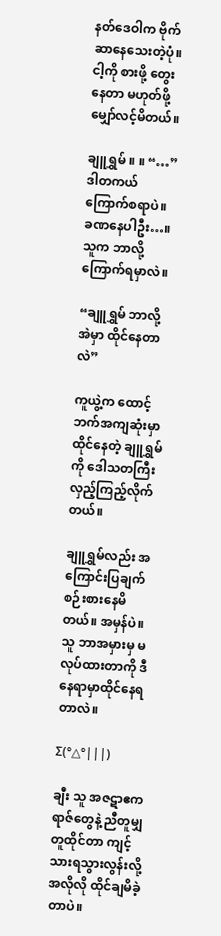နတ်ဒေဝါက ဗိုက်ဆာနေသေးတဲ့ပုံ။ ငါ့ကို စားဖို့ တွေးနေတာ မဟုတ်ဖို့ မျှော်လင့်မိတယ်။

ချူရွှမ် ။ ။ “…” ဒါတကယ် ကြောက်စရာပဲ။ ခဏနေပါဦး…။ သူက ဘာလို့ ကြောက်ရမှာလဲ။

“ချူရွှမ် ဘာလို့အဲမှာ ထိုင်နေတာလဲ”

ကူယွဲ့က ထောင့်ဘက်အကျဆုံးမှာ ထိုင်နေတဲ့ ချူရွှမ်ကို ဒေါသတကြီး လှည့်ကြည့်လိုက်တယ်။

ချူရွှမ်လည်း အကြောင်းပြချက် စဉ်းစားနေမိတယ်။ အမှန်ပဲ။ သူ ဘာအမှားမှ မလုပ်ထားတာကို ဒီနေရာမှာထိုင်နေရတာလဲ။

Σ(°△°|||)

ချီး သူ အဇဋာဧကရာဇ်တွေနဲ့ ညီတူမျှတူထိုင်တာ ကျင့်သားရသွားလွန်းလို့ အလိုလို ထိုင်ချမိခဲ့တာပဲ။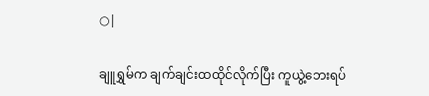○|

ချူရွှမ်က ချက်ချင်းထထိုင်လိုက်ပြီး ကူယွဲ့ဘေးရပ်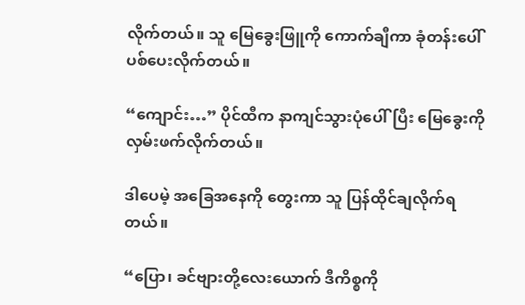လိုက်တယ်။ သူ မြေခွေးဖြူကို ကောက်ချီကာ ခုံတန်းပေါ်ပစ်ပေးလိုက်တယ်။

“ကျောင်း…” ပိုင်ထီက နာကျင်သွားပုံပေါ်ပြီး မြေခွေးကို လှမ်းဖက်လိုက်တယ်။

ဒါပေမဲ့ အခြေအနေကို တွေးကာ သူ ပြန်ထိုင်ချလိုက်ရတယ်။

“ပြော၊ ခင်ဗျားတို့လေးယောက် ဒီကိစ္စကို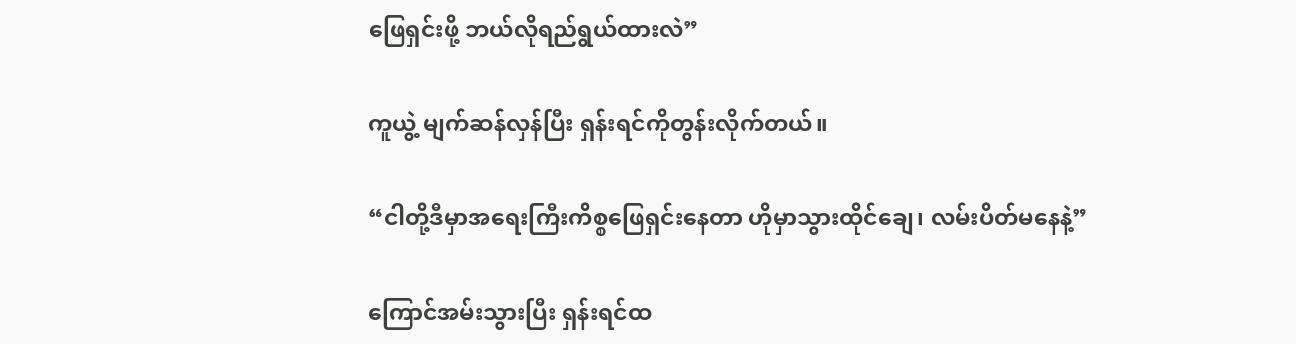ဖြေရှင်းဖို့ ဘယ်လိုရည်ရွယ်ထားလဲ”

ကူယွဲ့ မျက်ဆန်လှန်ပြီး ရှန်းရင်ကိုတွန်းလိုက်တယ်။

“ငါတို့ဒီမှာအရေးကြီးကိစ္စဖြေရှင်းနေတာ ဟိုမှာသွားထိုင်ချေ၊ လမ်းပိတ်မနေနဲ့”

ကြောင်အမ်းသွားပြီး ရှန်းရင်ထ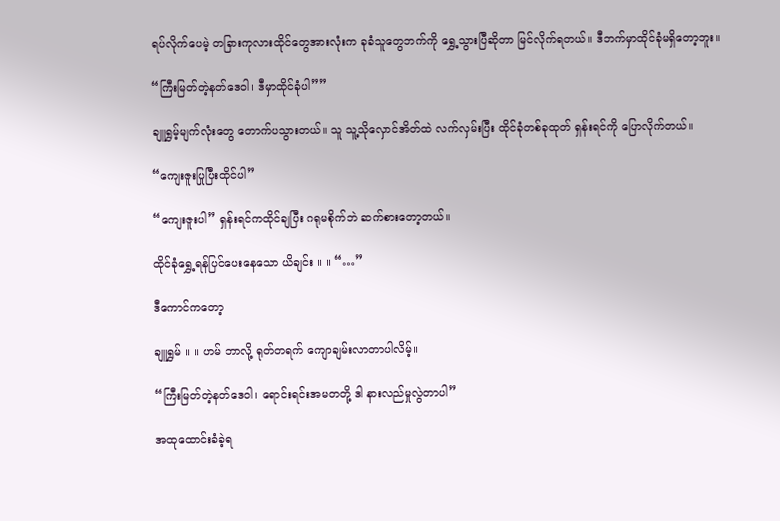ရပ်လိုက်ပေမဲ့ တခြားကုလားထိုင်တွေအားလုံးက ခုခံသူတွေဘက်ကို ရွှေ့သွားပြီဆိုတာ မြင်လိုက်ရတယ်။ ဒီဘက်မှာထိုင်ခုံမရှိတော့ဘူး။

“ကြီးမြတ်တဲ့နတ်ဒေဝါ၊ ဒီမှာထိုင်ခုံပါ””

ချူရွှမ့်မျက်လုံးတွေ တောက်ပသွားတယ်။ သူ သူ့သိုလှောင်အိတ်ထဲ လက်လှမ်းပြီး ထိုင်ခုံတစ်ခုထုတ် ရှန်းရင်ကို ပြောလိုက်တယ်။

“ကျေးဇူးပြုပြီးထိုင်ပါ”

“ကျေးဇူးပါ” ရှန်းရင်ကထိုင်ချပြီး ဂရုမစိုက်ဘဲ ဆက်စားတော့တယ်။

ထိုင်ခုံရွှေ့ရန်ပြင်ပေးနေသော ယိချင်း ။ ။ “…”

ဒီကောင်ကတော့

ချူရွှမ် ။ ။ ဟမ် ဘာလို့ ရုတ်တရက် ကျောချမ်းလာတာပါလိမ့်။

“ကြီးမြတ်တဲ့နတ်ဒေဝါ၊ ရောင်းရင်းအမတတို့ ဒါ နားလည်မှုလွဲတာပါ”

အထုထောင်းခံခဲ့ရ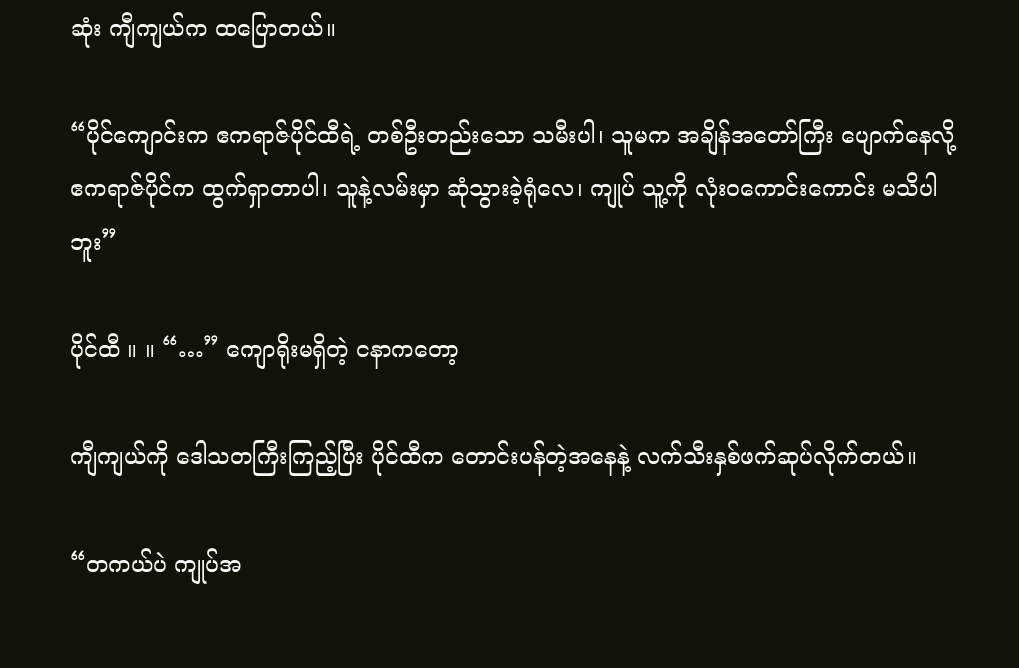ဆုံး ကျီကျယ်က ထပြောတယ်။

“ပိုင်ကျောင်းက ဧကရာဇ်ပိုင်ထီရဲ့ တစ်ဦးတည်းသော သမီးပါ၊ သူမက အချိန်အတော်ကြီး ပျောက်နေလို့ ဧကရာဇ်ပိုင်က ထွက်ရှာတာပါ၊ သူနဲ့လမ်းမှာ ဆုံသွားခဲ့ရုံလေ၊ ကျုပ် သူ့ကို လုံးဝကောင်းကောင်း မသိပါဘူး”

ပိုင်ထီ ။ ။ “…” ကျောရိုးမရှိတဲ့ ငနာကတော့

ကျီကျယ်ကို ဒေါသတကြီးကြည့်ပြီး ပိုင်ထီက တောင်းပန်တဲ့အနေနဲ့ လက်သီးနှစ်ဖက်ဆုပ်လိုက်တယ်။

“တကယ်ပဲ ကျုပ်အ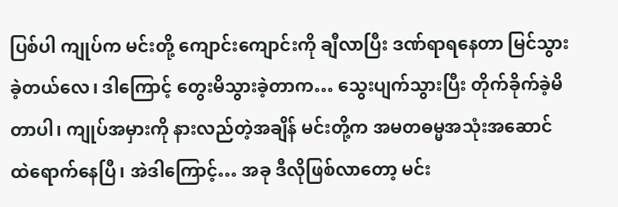ပြစ်ပါ ကျုပ်က မင်းတို့ ကျောင်းကျောင်းကို ချီလာပြီး ဒဏ်ရာရနေတာ မြင်သွားခဲ့တယ်လေ၊ ဒါကြောင့် တွေးမိသွားခဲ့တာက… သွေးပျက်သွားပြီး တိုက်ခိုက်ခဲ့မိတာပါ၊ ကျုပ်အမှားကို နားလည်တဲ့အချိန် မင်းတို့က အမတဓမ္မအသုံးအဆောင်ထဲရောက်နေပြီ၊ အဲဒါကြောင့်… အခု ဒီလိုဖြစ်လာတော့ မင်း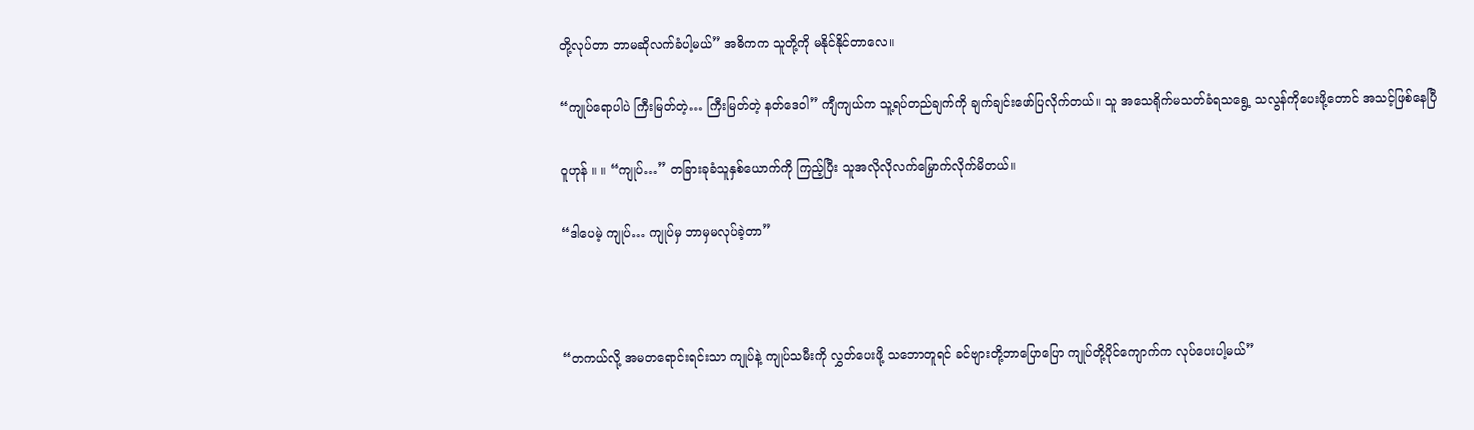တို့လုပ်တာ ဘာမဆိုလက်ခံပါ့မယ်” အဓိကက သူတို့ကို မနိုင်နိုင်တာလေ။

“ကျုပ်ရောပါပဲ ကြီးမြတ်တဲ့… ကြီးမြတ်တဲ့ နတ်ဒေဝါ” ကျီကျယ်က သူ့ရပ်တည်ချက်ကို ချက်ချင်းဖော်ပြလိုက်တယ်။ သူ အသေရိုက်မသတ်ခံရသရွေ့ သလွန်ကိုပေး‌ဖို့တောင် အသင့်ဖြစ်နေပြီ

ဝူဟုန် ။ ။ “ကျုပ်…” တခြားခုခံသူနှစ်ယောက်ကို ကြည့်ပြီး သူအလိုလိုလက်မြှောက်လိုက်မိတယ်။

“ဒါပေမဲ့ ကျုပ်… ကျုပ်မှ ဘာမှမလုပ်ခဲ့တာ”



“တကယ်လို့ အမတရောင်းရင်းသာ ကျုပ်နဲ့ ကျုပ်သမီးကို လွှတ်ပေးဖို့ သဘောတူရင် ခင်ဗျားတို့ဘာပြောပြော ကျုပ်တို့ပိုင်‌ကျောက်က လုပ်ပေးပါ့မယ်”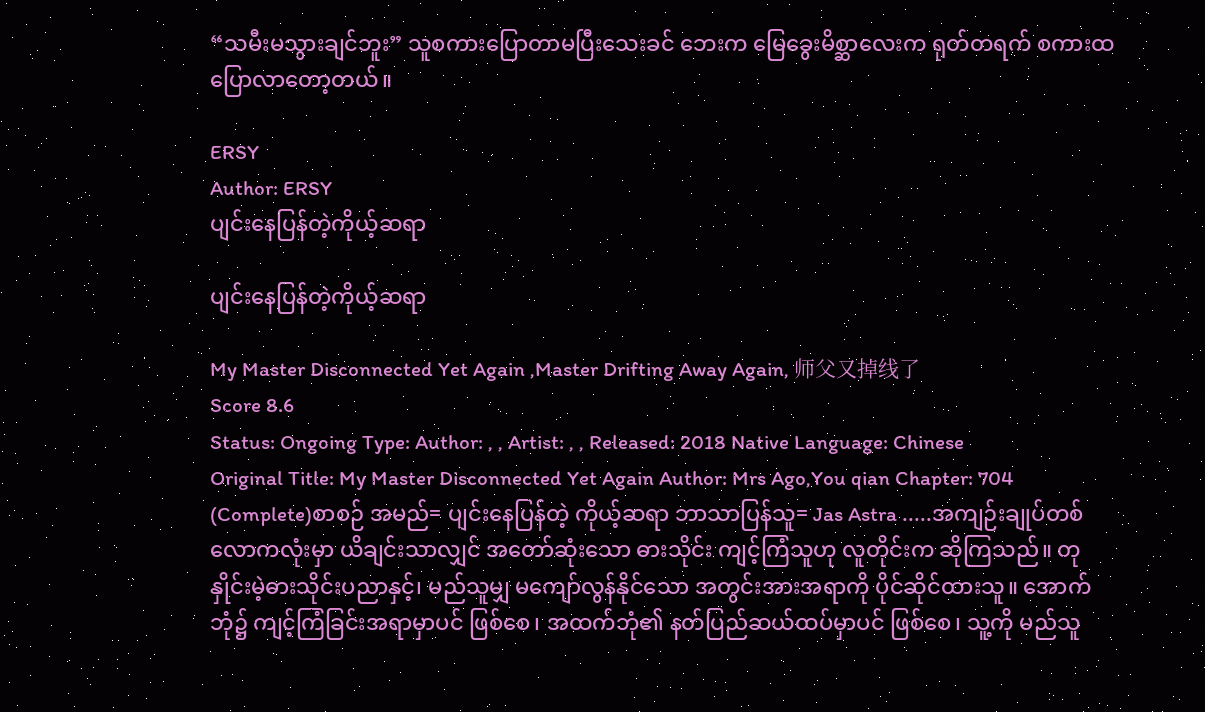“သမီးမသွားချင်ဘူး” သူစကားပြောတာမပြီးသေးခင် ဘေးက မြေခွေးမိစ္ဆာလေးက ရုတ်တရက် စကားထပြောလာတော့တယ်။

ERSY
Author: ERSY
ပျင်းနေပြန်တဲ့ကိုယ့်ဆရာ

ပျင်းနေပြန်တဲ့ကိုယ့်ဆရာ

My Master Disconnected Yet Again ,Master Drifting Away Again, 师父又掉线了
Score 8.6
Status: Ongoing Type: Author: , , Artist: , , Released: 2018 Native Language: Chinese
Original Title: My Master Disconnected Yet Again Author: Mrs Ago,You qian Chapter: 704 (Complete)စာစဉ် အမည်= ပျင်းနေပြန်တဲ့ ကိုယ့်ဆရာ ဘာသာပြန်သူ= Jas Astra .....အကျဉ်းချုပ်တစ်လောကလုံးမှာ ယိချင်းသာလျှင် အတော်ဆုံးသော ဓားသိုင်း ကျင့်ကြံသူဟု လူတိုင်းက ဆိုကြသည်။ တုနှိုင်းမဲ့ဓားသိုင်းပညာနှင့်၊ မည်သူမျှ မကျော်လွန်နိုင်သော အတွင်းအားအရာကို ပိုင်ဆိုင်ထားသူ။ အောက်ဘုံ၌ ကျင့်ကြံခြင်းအရာမှာပင် ဖြစ်စေ၊ အထက်ဘုံ၏ နတ်ပြည်ဆယ်ထပ်မှာပင် ဖြစ်စေ၊ သူ့ကို မည်သူ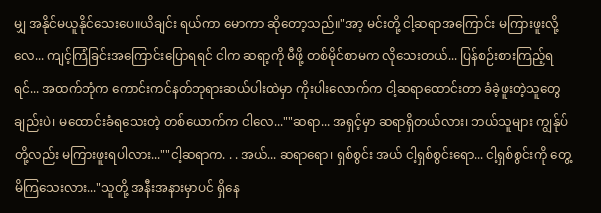မျှ အနိုင်မယူနိုင်သေးပေ။ယိချင်း ရယ်ကာ မောကာ ဆိုတော့သည်။"အာ့ မင်းတို့ ငါ့ဆရာအကြောင်း မကြားဖူးလို့လေ... ကျင့်ကြံခြင်းအကြောင်းပြောရရင် ငါက ဆရာ့ကို မီဖို့ တစ်မိုင်စာမက လိုသေးတယ်... ပြန်စဉ်းစားကြည့်ရရင်... အထက်ဘုံက ကောင်းကင်နတ်ဘုရားဆယ်ပါးထဲမှာ ကိုးပါးလောက်က ငါ့ဆရာထောင်းတာ ခံခဲ့ဖူးတဲ့သူတွေချည်းပဲ၊ မထောင်းခံရသေးတဲ့ တစ်ယောက်က ငါလေ...""ဆရာ... အရှင့်မှာ ဆရာရှိတယ်လား၊ ဘယ်သူများ ကျွန်ုပ်တို့လည်း မကြားဖူးရပါလား...""ငါ့ဆရာက. . . အယ်... ဆရာရော၊ ရှစ်စွင်း အယ် ငါ့ရှစ်စွင်းရော... ငါ့ရှစ်စွင်းကို တွေ့မိကြသေးလား..."သူတို့ အနီးအနားမှာပင် ရှိနေ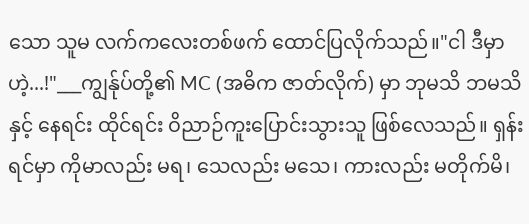သော သူမ လက်ကလေးတစ်ဖက် ထောင်ပြလိုက်သည်။"ငါ ဒီမှာဟဲ့...!"___ကျွန်ုပ်တို့၏ MC (အဓိက ဇာတ်လိုက်) မှာ ဘုမသိ ဘမသိနှင့် နေရင်း ထိုင်ရင်း ဝိညာဉ်ကူးပြောင်းသွားသူ ဖြစ်လေသည်။ ရှန်းရင်မှာ ကိုမာလည်း မရ၊ သေလည်း မသေ၊ ကားလည်း မတိုက်မိ၊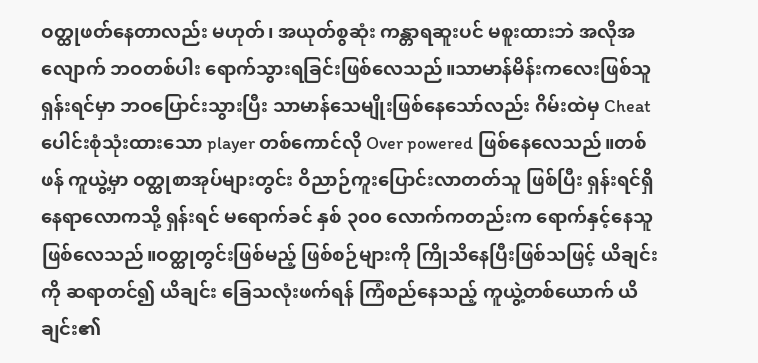ဝတ္ထုဖတ်နေတာလည်း မဟုတ်၊ အယုတ်စွဆုံး ကန္တာရဆူးပင် မစူးထားဘဲ အလိုအလျောက် ဘဝတစ်ပါး ရောက်သွားရခြင်းဖြစ်လေသည်။သာမာန်မိန်းကလေးဖြစ်သူ ရှန်းရင်မှာ ဘဝပြောင်းသွားပြီး သာမာန်သေမျိုးဖြစ်နေသော်လည်း ဂိမ်းထဲမှ Cheat ပေါင်းစုံသုံးထားသော player တစ်ကောင်လို Over powered ဖြစ်နေလေသည်။တစ်ဖန် ကူယွဲ့မှာ ဝတ္ထုစာအုပ်များတွင်း ဝိညာဉ်ကူးပြောင်းလာတတ်သူ ဖြစ်ပြီး ရှန်းရင်ရှိနေရာလောကသို့ ရှန်းရင် မရောက်ခင် နှစ် ၃၀၀ လောက်ကတည်းက ရောက်နှင့်နေသူဖြစ်လေသည်။ဝတ္ထုတွင်းဖြစ်မည့် ဖြစ်စဉ်များကို ကြိုသိနေပြီးဖြစ်သဖြင့် ယိချင်းကို ဆရာတင်၍ ယိချင်း ခြေသလုံးဖက်ရန် ကြံစည်နေသည့် ကူယွဲ့တစ်ယောက် ယိချင်း၏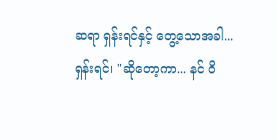ဆရာ ရှန်းရင်နှင့် တွေ့သောအခါ...ရှန်းရင်၊ "ဆိုတော့ကာ... နင် ဝိ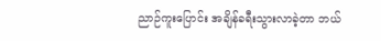ညာဉ်ကူးပြောင်း အချိန်ခရီးသွားလာခဲ့တာ ဘယ်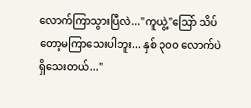လောက်ကြာသွားပြီလဲ..."ကူယွဲ့"သြော် သိပ်တော့မကြာသေးပါဘူး... နှစ် ၃၀၀ လောက်ပဲရှိသေးတယ်..."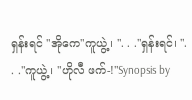ရှန်းရင် "အိုကေ"ကူယွဲ့၊ ". . ."ရှန်းရင်၊ ". . ."ကူယွဲ့၊ "ဟိုလီ ဖက်-!"Synopsis by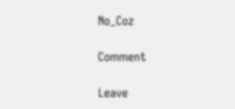No_Coz

Comment

Leave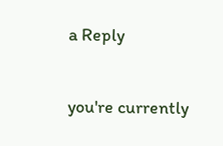a Reply

you're currently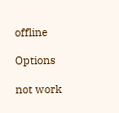offline

Options

not work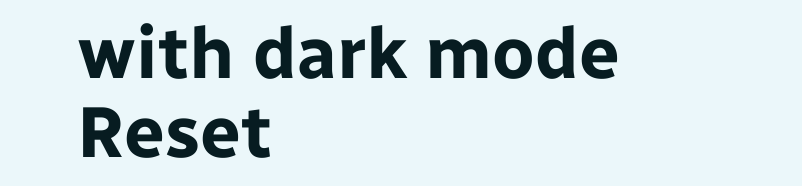with dark mode
Reset